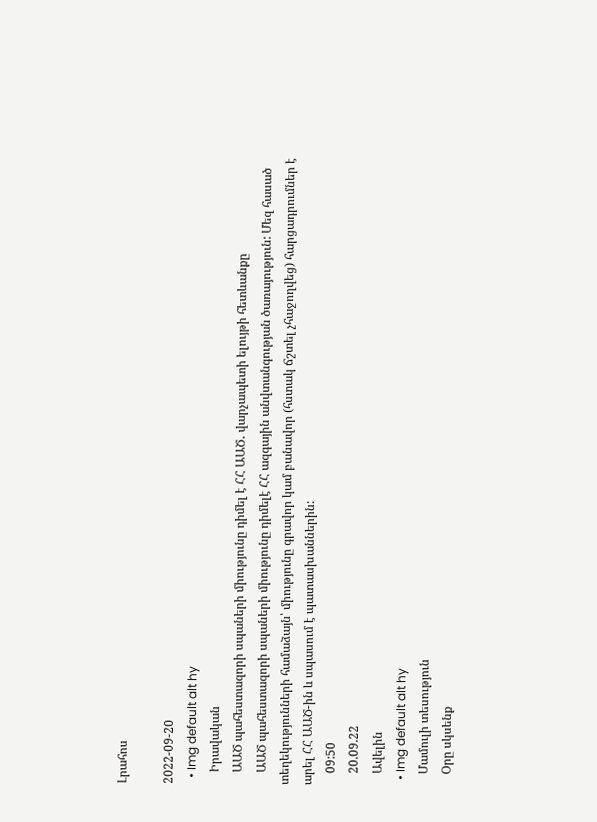Լրահոս

2022-09-20
  • Img default alt hy
    Իրավական
    ԱԱԾ պահեստազորի սպաների միությունը դիմել է ՀՀ ԱԱԾ․ վարչապետի ելույթի հետևանքը
    ԱԱԾ պահեստազորի սպաների միությունը դիմելէ ՀՀ ազգային անվտանգության ծառայություն: Մեզ հասած տեղեկությունների համաձայն՝ միությունը գրավոր կամ բանավոր (հստակ ճշտել չհաջողվեց) հարցադրումներ է արել ՀՀ ԱԱԾ-ին և սպասում է պատասխաններին:
    09:50
    20.09.22
    Ավելին
  • Img default alt hy
    Մամուլի տեսություն
    Օրը սկսենք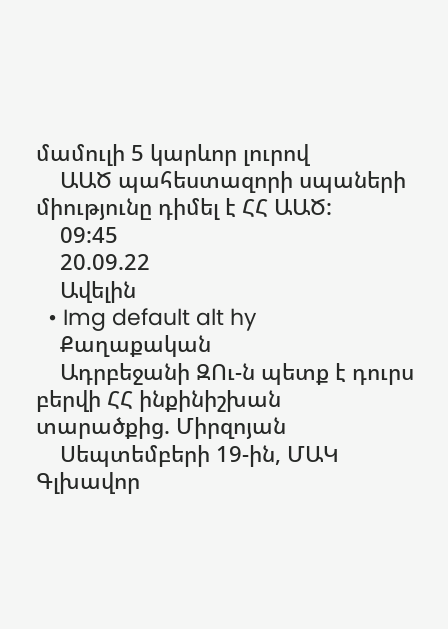մամուլի 5 կարևոր լուրով
    ԱԱԾ պահեստազորի սպաների միությունը դիմել է ՀՀ ԱԱԾ:
    09:45
    20.09.22
    Ավելին
  • Img default alt hy
    Քաղաքական
    Ադրբեջանի ԶՈւ-ն պետք է դուրս բերվի ՀՀ ինքինիշխան տարածքից. Միրզոյան
    Սեպտեմբերի 19-ին, ՄԱԿ Գլխավոր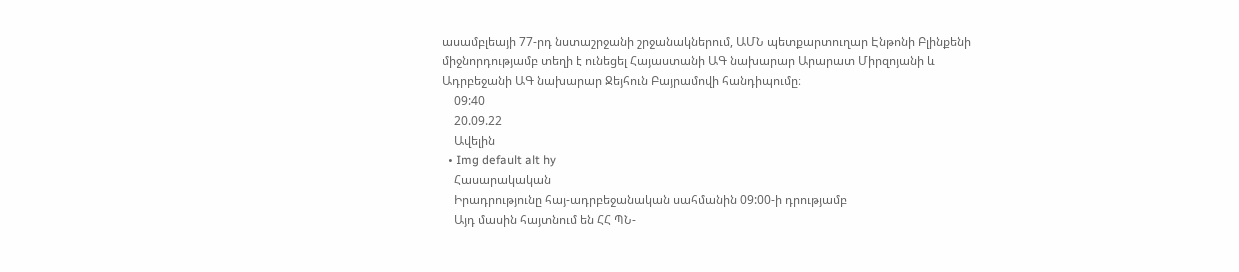ասամբլեայի 77-րդ նստաշրջանի շրջանակներում, ԱՄՆ պետքարտուղար Էնթոնի Բլինքենի միջնորդությամբ տեղի է ունեցել Հայաստանի ԱԳ նախարար Արարատ Միրզոյանի և Ադրբեջանի ԱԳ նախարար Ջեյհուն Բայրամովի հանդիպումը։
    09:40
    20.09.22
    Ավելին
  • Img default alt hy
    Հասարակական
    Իրադրությունը հայ-ադրբեջանական սահմանին 09:00-ի դրությամբ
    Այդ մասին հայտնում են ՀՀ ՊՆ-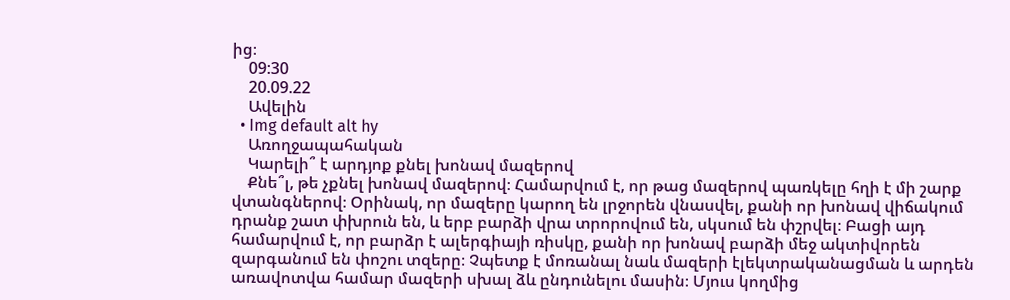ից։
    09:30
    20.09.22
    Ավելին
  • Img default alt hy
    Առողջապահական
    Կարելի՞ է արդյոք քնել խոնավ մազերով
    Քնե՞լ, թե չքնել խոնավ մազերով։ Համարվում է, որ թաց մազերով պառկելը հղի է մի շարք վտանգներով։ Օրինակ, որ մազերը կարող են լրջորեն վնասվել, քանի որ խոնավ վիճակում դրանք շատ փխրուն են, և երբ բարձի վրա տրորովում են, սկսում են փշրվել։ Բացի այդ համարվում է, որ բարձր է ալերգիայի ռիսկը, քանի որ խոնավ բարձի մեջ ակտիվորեն զարգանում են փոշու տզերը։ Չպետք է մոռանալ նաև մազերի էլեկտրականացման և արդեն առավոտվա համար մազերի սխալ ձև ընդունելու մասին։ Մյուս կողմից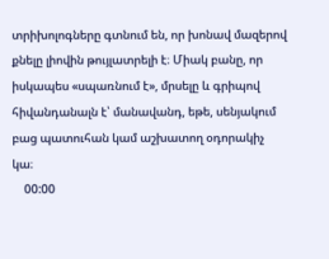տրիխոլոգները գտնում են, որ խոնավ մազերով քնելը լիովին թույլատրելի է։ Միակ բանը, որ իսկապես «սպառնում է», մրսելը և գրիպով հիվանդանալն է՝ մանավանդ, եթե, սենյակում բաց պատուհան կամ աշխատող օդորակիչ կա։
    00:00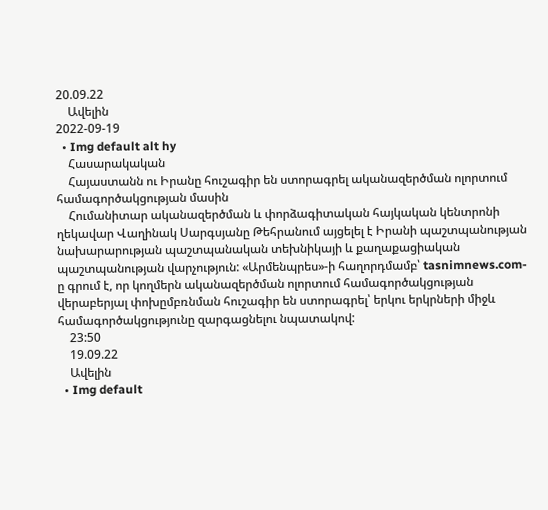20.09.22
    Ավելին
2022-09-19
  • Img default alt hy
    Հասարակական
    Հայաստանն ու Իրանը հուշագիր են ստորագրել ականազերծման ոլորտում համագործակցության մասին
    Հումանիտար ականազերծման և փորձագիտական հայկական կենտրոնի ղեկավար Վաղինակ Սարգսյանը Թեհրանում այցելել է Իրանի պաշտպանության նախարարության պաշտպանական տեխնիկայի և քաղաքացիական պաշտպանության վարչություն: «Արմենպրես»-ի հաղորդմամբ՝ tasnimnews.com-ը գրում է, որ կողմերն ականազերծման ոլորտում համագործակցության վերաբերյալ փոխըմբռնման հուշագիր են ստորագրել՝ երկու երկրների միջև համագործակցությունը զարգացնելու նպատակով:
    23:50
    19.09.22
    Ավելին
  • Img default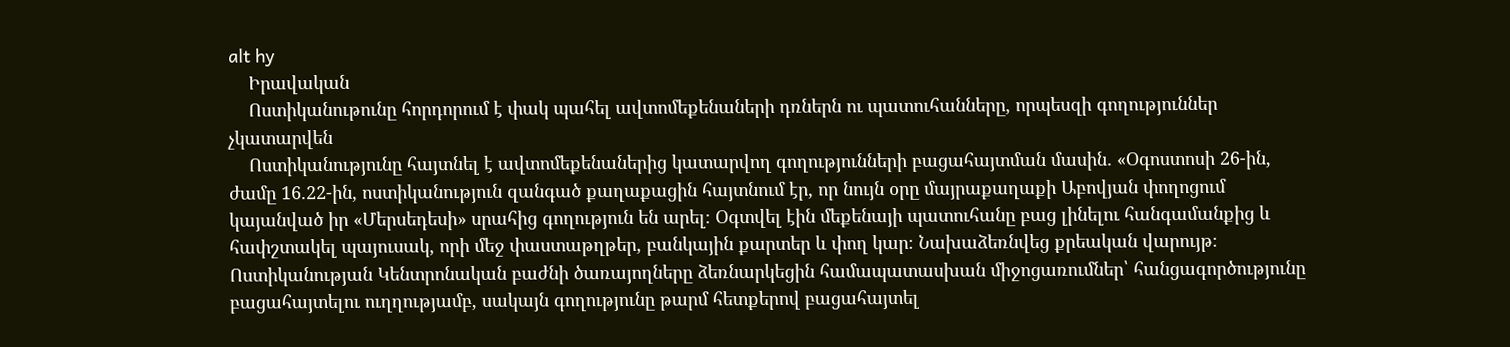alt hy
    Իրավական
    Ոստիկանութունը հորդորում է փակ պահել ավտոմեքենաների դռներն ու պատուհանները, որպեսզի գողություններ չկատարվեն
    Ոստիկանությունը հայտնել է ավտոմեքենաներից կատարվող գողությունների բացահայտման մասին․ «Օգոստոսի 26-ին, ժամը 16.22-ին, ոստիկանություն զանգած քաղաքացին հայտնում էր, որ նույն օրը մայրաքաղաքի Աբովյան փողոցում կայանված իր «Մերսեդեսի» սրահից գողություն են արել։ Օգտվել էին մեքենայի պատուհանը բաց լինելու հանգամանքից և հափշտակել պայուսակ, որի մեջ փաստաթղթեր, բանկային քարտեր և փող կար։ Նախաձեռնվեց քրեական վարույթ։ Ոստիկանության Կենտրոնական բաժնի ծառայողները ձեռնարկեցին համապատասխան միջոցառումներ՝ հանցագործությունը բացահայտելու ուղղությամբ, սակայն գողությունը թարմ հետքերով բացահայտել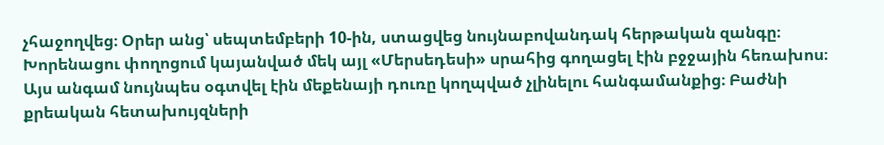չհաջողվեց։ Օրեր անց՝ սեպտեմբերի 10-ին, ստացվեց նույնաբովանդակ հերթական զանգը։ Խորենացու փողոցում կայանված մեկ այլ «Մերսեդեսի» սրահից գողացել էին բջջային հեռախոս։ Այս անգամ նույնպես օգտվել էին մեքենայի դուռը կողպված չլինելու հանգամանքից։ Բաժնի քրեական հետախույզների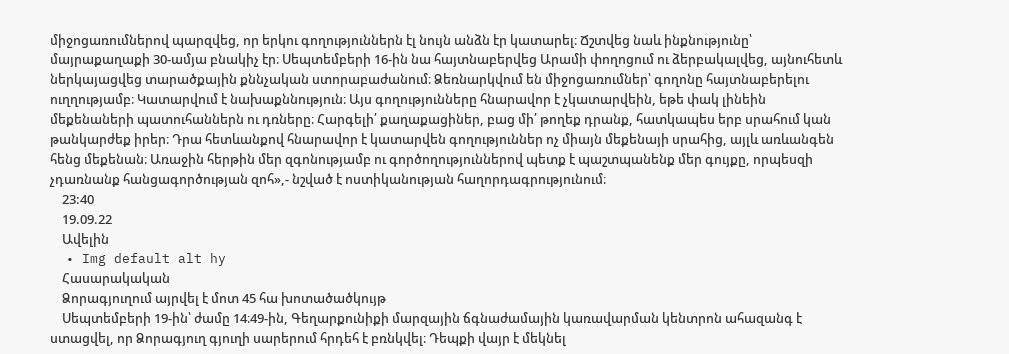միջոցառումներով պարզվեց, որ երկու գողություններն էլ նույն անձն էր կատարել։ Ճշտվեց նաև ինքնությունը՝ մայրաքաղաքի 30-ամյա բնակիչ էր։ Սեպտեմբերի 16-ին նա հայտնաբերվեց Արամի փողոցում ու ձերբակալվեց, այնուհետև ներկայացվեց տարածքային քննչական ստորաբաժանում։ Ձեռնարկվում են միջոցառումներ՝ գողոնը հայտնաբերելու ուղղությամբ։ Կատարվում է նախաքննություն։ Այս գողությունները հնարավոր է չկատարվեին, եթե փակ լինեին մեքենաների պատուհաններն ու դռները։ Հարգելի՛ քաղաքացիներ, բաց մի՛ թողեք դրանք, հատկապես երբ սրահում կան թանկարժեք իրեր։ Դրա հետևանքով հնարավոր է կատարվեն գողություններ ոչ միայն մեքենայի սրահից, այլև առևանգեն հենց մեքենան։ Առաջին հերթին մեր զգոնությամբ ու գործողություններով պետք է պաշտպանենք մեր գույքը, որպեսզի չդառնանք հանցագործության զոհ»,- նշված է ոստիկանության հաղորդագրությունում։
    23:40
    19.09.22
    Ավելին
  • Img default alt hy
    Հասարակական
    Ձորագյուղում այրվել է մոտ 45 հա խոտածածկույթ
    Սեպտեմբերի 19-ին՝ ժամը 14։49-ին, Գեղարքունիքի մարզային ճգնաժամային կառավարման կենտրոն ահազանգ է ստացվել, որ Ձորագյուղ գյուղի սարերում հրդեհ է բռնկվել։ Դեպքի վայր է մեկնել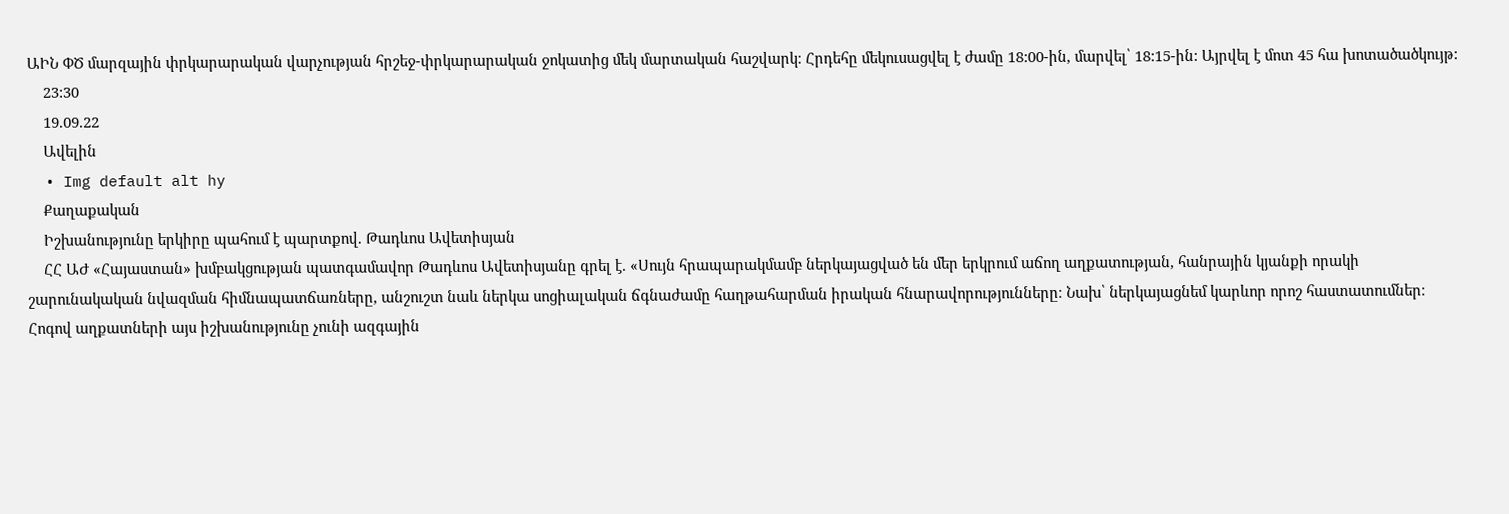ԱԻՆ ՓԾ մարզային փրկարարական վարչության հրշեջ-փրկարարական ջոկատից մեկ մարտական հաշվարկ։ Հրդեհը մեկուսացվել է ժամը 18:00-ին, մարվել՝ 18:15-ին: Այրվել է մոտ 45 հա խոտածածկույթ:
    23:30
    19.09.22
    Ավելին
  • Img default alt hy
    Քաղաքական
    Իշխանությունը երկիրը պահում է պարտքով. Թադևոս Ավետիսյան
    ՀՀ ԱԺ «Հայաստան» խմբակցության պատգամավոր Թադևոս Ավետիսյանը գրել է. «Սույն հրապարակմամբ ներկայացված են մեր երկրում աճող աղքատության, հանրային կյանքի որակի շարունակական նվազման հիմնապատճառները, անշուշտ նաև ներկա սոցիալական ճգնաժամը հաղթահարման իրական հնարավորությունները։ Նախ՝ ներկայացնեմ կարևոր որոշ հաստատումներ։ Հոգով աղքատների այս իշխանությունը չունի ազգային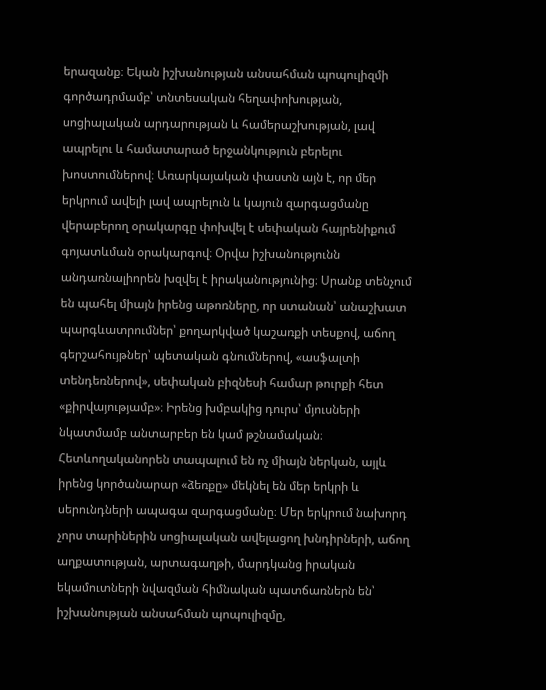երազանք։ Եկան իշխանության անսահման պոպուլիզմի գործադրմամբ՝ տնտեսական հեղափոխության, սոցիալական արդարության և համերաշխության, լավ ապրելու և համատարած երջանկություն բերելու խոստումներով։ Առարկայական փաստն այն է, որ մեր երկրում ավելի լավ ապրելուն և կայուն զարգացմանը վերաբերող օրակարգը փոխվել է սեփական հայրենիքում գոյատևման օրակարգով։ Օրվա իշխանությունն անդառնալիորեն խզվել է իրականությունից։ Սրանք տենչում են պահել միայն իրենց աթոռները, որ ստանան՝ անաշխատ պարգևատրումներ՝ քողարկված կաշառքի տեսքով, աճող գերշահույթներ՝ պետական գնումներով, «ասֆալտի տենդեռներով», սեփական բիզնեսի համար թուրքի հետ «քիրվայությամբ»։ Իրենց խմբակից դուրս՝ մյուսների նկատմամբ անտարբեր են կամ թշնամական։ Հետևողականորեն տապալում են ոչ միայն ներկան, այլև իրենց կործանարար «ձեռքը» մեկնել են մեր երկրի և սերունդների ապագա զարգացմանը։ Մեր երկրում նախորդ չորս տարիներին սոցիալական ավելացող խնդիրների, աճող աղքատության, արտագաղթի, մարդկանց իրական եկամուտների նվազման հիմնական պատճառներն են՝ իշխանության անսահման պոպուլիզմը,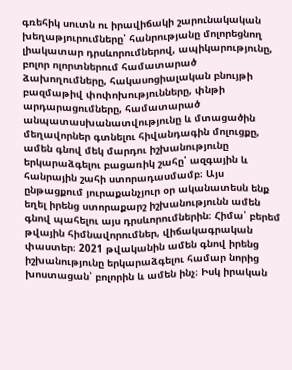գռեհիկ սուտն ու իրավիճակի շարունակական խեղաթյուրումները՝ հանրությանը մոլորեցնող լիակատար դրսևորումներով, ապիկարությունը, բոլոր ոլորտներում համատարած ձախողումները, հակասոցիալական բնույթի բազմաթիվ փոփոխությունները, փնթի արդարացումները, համատարած անպատասխանատվությունը և մտացածին մեղավորներ գտնելու հիվանդագին մոլուցքը, ամեն գնով մեկ մարդու իշխանությունը երկարաձգելու բացառիկ շահը՝ ազգային և հանրային շահի ստորադասմամբ։ Այս ընթացքում յուրաքանչյուր օր ականատեսն ենք եղել իրենց ստորաքարշ իշխանությունն ամեն գնով պահելու այս դրսևորումներին։ Հիմա՝ բերեմ թվային հիմնավորումներ, վիճակագրական փաստեր։ 2021 թվականին ամեն գնով իրենց իշխանությունը երկարաձգելու համար նորից խոստացան՝ բոլորին և ամեն ինչ։ Իսկ իրական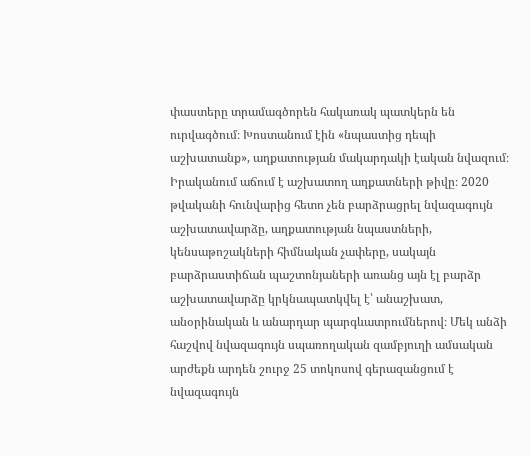փաստերը տրամագծորեն հակառակ պատկերն են ուրվագծում։ Խոստանում էին «նպաստից դեպի աշխատանք», աղքատության մակարդակի էական նվազում։ Իրականում աճում է աշխատող աղքատների թիվը։ 2020 թվականի հունվարից հետո չեն բարձրացրել նվազագույն աշխատավարձը, աղքատության նպաստների, կենսաթոշակների հիմնական չափերը, սակայն բարձրաստիճան պաշտոնյաների առանց այն էլ բարձր աշխատավարձը կրկնապատկվել է՝ անաշխատ, անօրինական և անարդար պարգևատրումներով։ Մեկ անձի հաշվով նվազագույն սպառողական զամբյուղի ամսական արժեքն արդեն շուրջ 25 տոկոսով գերազանցում է նվազագույն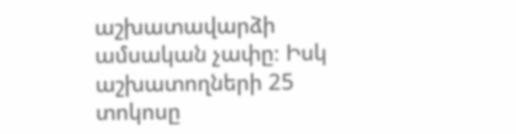աշխատավարձի ամսական չափը։ Իսկ աշխատողների 25 տոկոսը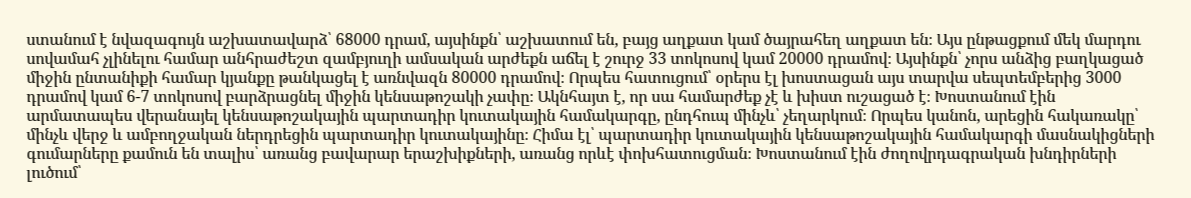ստանում է նվազագույն աշխատավարձ՝ 68000 դրամ, այսինքն՝ աշխատում են, բայց աղքատ կամ ծայրահեղ աղքատ են։ Այս ընթացքում մեկ մարդու սովամահ չլինելու համար անհրաժեշտ զամբյուղի ամսական արժեքն աճել է շուրջ 33 տոկոսով կամ 20000 դրամով։ Այսինքն՝ չորս անձից բաղկացած միջին ընտանիքի համար կյանքը թանկացել է առնվազն 80000 դրամով։ Որպես հատուցում՝ օրերս էլ խոստացան այս տարվա սեպտեմբերից 3000 դրամով կամ 6-7 տոկոսով բարձրացնել միջին կենսաթոշակի չափը։ Ակնհայտ է, որ սա համարժեք չէ և խիստ ուշացած է։ Խոստանում էին արմատապես վերանայել կենսաթոշակային պարտադիր կուտակային համակարգը, ընդհուպ մինչև՝ չեղարկում։ Որպես կանոն, արեցին հակառակը՝ մինչև վերջ և ամբողջական ներդրեցին պարտադիր կուտակայինը։ Հիմա էլ՝ պարտադիր կուտակային կենսաթոշակային համակարգի մասնակիցների գումարները քամուն են տալիս՝ առանց բավարար երաշխիքների, առանց որևէ փոխհատուցման։ Խոստանում էին ժողովրդագրական խնդիրների լուծում՝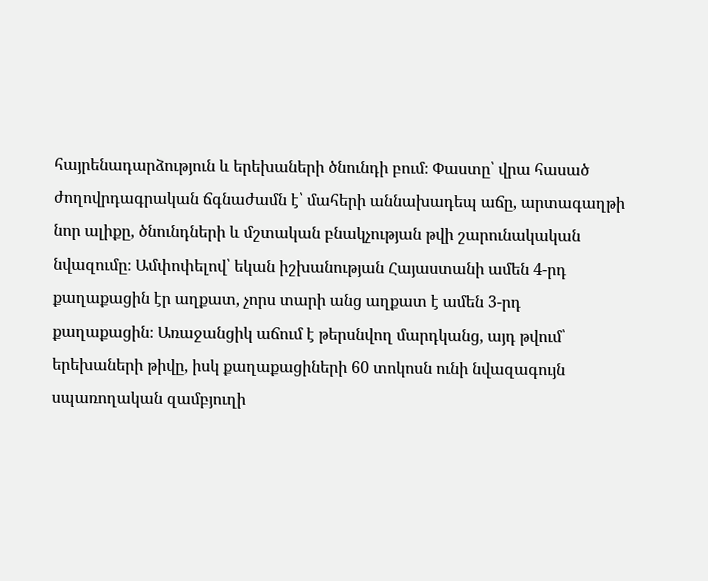հայրենադարձություն և երեխաների ծնունդի բում։ Փաստը՝ վրա հասած ժողովրդագրական ճգնաժամն է՝ մահերի աննախադեպ աճը, արտագաղթի նոր ալիքը, ծնունդների և մշտական բնակչության թվի շարունակական նվազումը։ Ամփոփելով՝ եկան իշխանության Հայաստանի ամեն 4-րդ քաղաքացին էր աղքատ, չորս տարի անց աղքատ է ամեն 3-րդ քաղաքացին։ Առաջանցիկ աճում է թերսնվող մարդկանց, այդ թվում՝ երեխաների թիվը, իսկ քաղաքացիների 60 տոկոսն ունի նվազագույն սպառողական զամբյուղի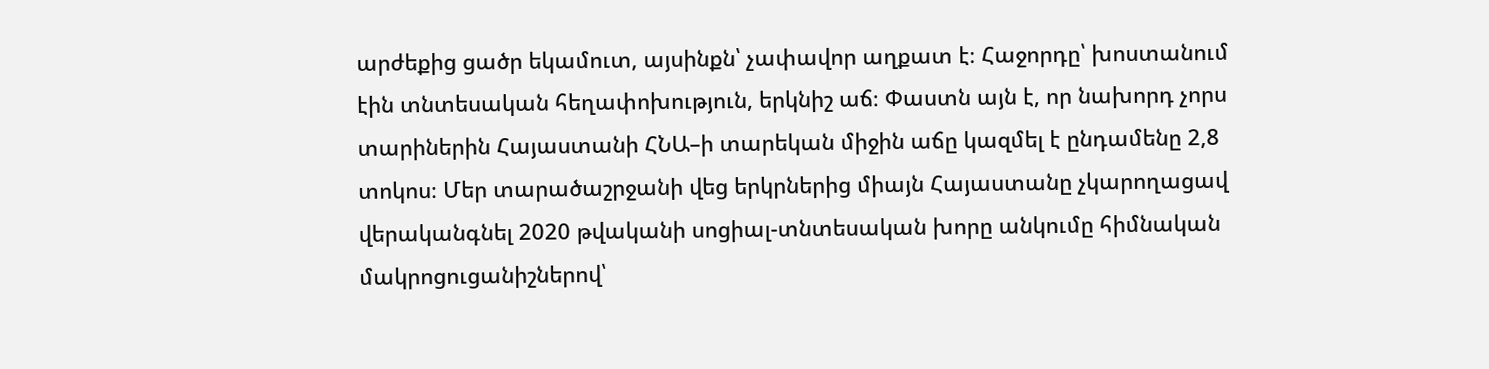արժեքից ցածր եկամուտ, այսինքն՝ չափավոր աղքատ է։ Հաջորդը՝ խոստանում էին տնտեսական հեղափոխություն, երկնիշ աճ։ Փաստն այն է, որ նախորդ չորս տարիներին Հայաստանի ՀՆԱ–ի տարեկան միջին աճը կազմել է ընդամենը 2,8 տոկոս։ Մեր տարածաշրջանի վեց երկրներից միայն Հայաստանը չկարողացավ վերականգնել 2020 թվականի սոցիալ-տնտեսական խորը անկումը հիմնական մակրոցուցանիշներով՝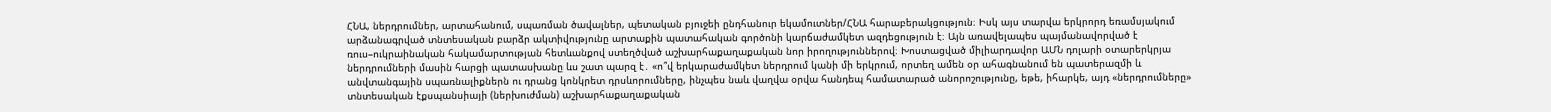ՀՆԱ, ներդրումներ, արտահանում, սպառման ծավալներ, պետական բյուջեի ընդհանուր եկամուտներ/ՀՆԱ հարաբերակցություն։ Իսկ այս տարվա երկրորդ եռամսյակում արձանագրված տնտեսական բարձր ակտիվությունը արտաքին պատահական գործոնի կարճաժամկետ ազդեցություն է։ Այն առավելապես պայմանավորված է ռուս–ուկրաինական հակամարտության հետևանքով ստեղծված աշխարհաքաղաքական նոր իրողություններով։ Խոստացված միլիարդավոր ԱՄՆ դոլարի օտարերկրյա ներդրումների մասին հարցի պատասխանը ևս շատ պարզ է․ «ո՞վ երկարաժամկետ ներդրում կանի մի երկրում, որտեղ ամեն օր ահագնանում են պատերազմի և անվտանգային սպառնալիքներն ու դրանց կոնկրետ դրսևորումները, ինչպես նաև վաղվա օրվա հանդեպ համատարած անորոշությունը, եթե, իհարկե, այդ «ներդրումները» տնտեսական էքսպանսիայի (ներխուժման) աշխարհաքաղաքական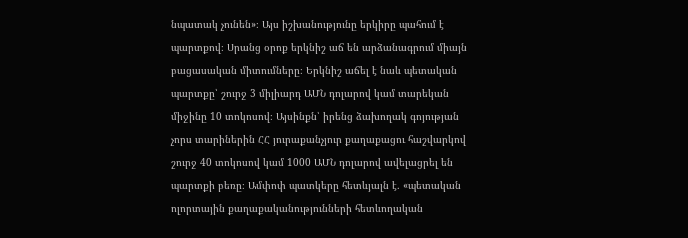նպատակ չունեն»։ Այս իշխանությունը երկիրը պահում է պարտքով։ Սրանց օրոք երկնիշ աճ են արձանագրում միայն բացասական միտումները։ Երկնիշ աճել է նաև պետական պարտքը՝ շուրջ 3 միլիարդ ԱՄՆ դոլարով կամ տարեկան միջինը 10 տոկոսով։ Այսինքն՝ իրենց ձախողակ գոյության չորս տարիներին ՀՀ յուրաքանչյուր քաղաքացու հաշվարկով շուրջ 40 տոկոսով կամ 1000 ԱՄՆ դոլարով ավելացրել են պարտքի բեռը։ Ամփոփ պատկերը հետևյալն է․ «պետական ոլորտային քաղաքականությունների հետևողական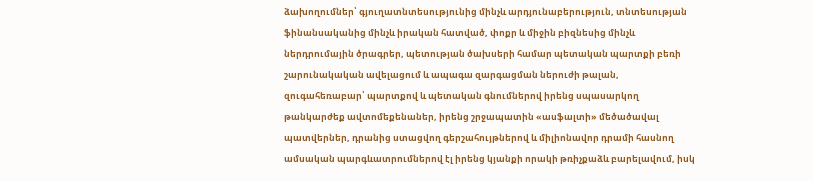ձախողումներ՝ գյուղատնտեսությունից մինչև արդյունաբերություն, տնտեսության ֆինանսականից մինչև իրական հատված, փոքր և միջին բիզնեսից մինչև ներդրումային ծրագրեր, պետության ծախսերի համար պետական պարտքի բեռի շարունակական ավելացում և ապագա զարգացման ներուժի թալան, զուգահեռաբար՝ պարտքով և պետական գնումներով իրենց սպասարկող թանկարժեք ավտոմեքենաներ, իրենց շրջապատին «ասֆալտի» մեծածավալ պատվերներ, դրանից ստացվող գերշահույթներով և միլիոնավոր դրամի հասնող ամսական պարգևատրումներով էլ իրենց կյանքի որակի թռիչքաձև բարելավում, իսկ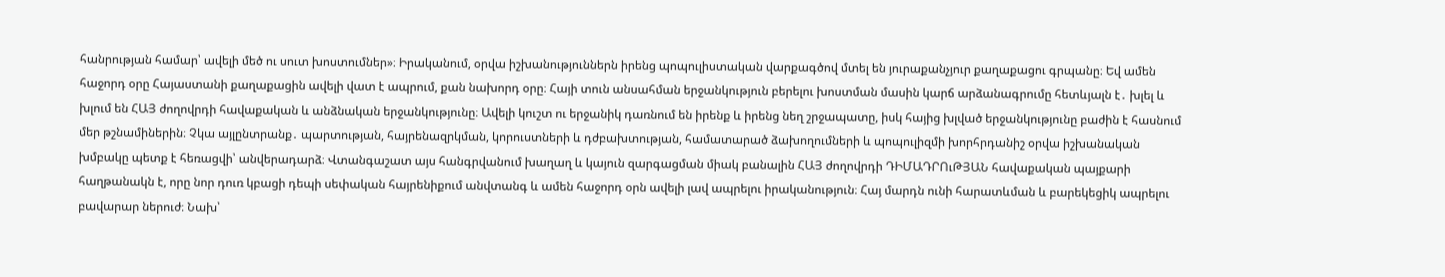հանրության համար՝ ավելի մեծ ու սուտ խոստումներ»։ Իրականում, օրվա իշխանություններն իրենց պոպուլիստական վարքագծով մտել են յուրաքանչյուր քաղաքացու գրպանը։ Եվ ամեն հաջորդ օրը Հայաստանի քաղաքացին ավելի վատ է ապրում, քան նախորդ օրը։ Հայի տուն անսահման երջանկություն բերելու խոստման մասին կարճ արձանագրումը հետևյալն է․ խլել և խլում են ՀԱՅ ժողովրդի հավաքական և անձնական երջանկությունը։ Ավելի կուշտ ու երջանիկ դառնում են իրենք և իրենց նեղ շրջապատը, իսկ հայից խլված երջանկությունը բաժին է հասնում մեր թշնամիներին։ Չկա այլընտրանք․ պարտության, հայրենազրկման, կորուստների և դժբախտության, համատարած ձախողումների և պոպուլիզմի խորհրդանիշ օրվա իշխանական խմբակը պետք է հեռացվի՝ անվերադարձ։ Վտանգաշատ այս հանգրվանում խաղաղ և կայուն զարգացման միակ բանալին ՀԱՅ ժողովրդի ԴԻՄԱԴՐՈւԹՅԱՆ հավաքական պայքարի հաղթանակն է, որը նոր դուռ կբացի դեպի սեփական հայրենիքում անվտանգ և ամեն հաջորդ օրն ավելի լավ ապրելու իրականություն։ Հայ մարդն ունի հարատևման և բարեկեցիկ ապրելու բավարար ներուժ։ Նախ՝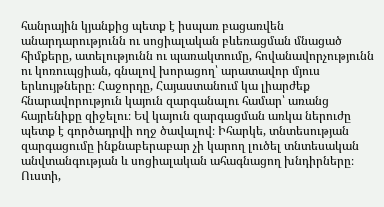հանրային կյանքից պետք է իսպառ բացառվեն անարդարությունն ու սոցիալական բևեռացման մնացած հիմքերը, ատելությունն ու պառակտումը, հովանավորչությունն ու կոռուպցիան, գնալով խորացող՝ արատավոր մյուս երևույթները։ Հաջորդը, Հայաստանում կա լիարժեք հնարավորություն կայուն զարգանալու համար՝ առանց հայրենիքը զիջելու։ Եվ կայուն զարգացման առկա ներուժը պետք է գործադրվի ողջ ծավալով։ Իհարկե, տնտեսության զարգացումը ինքնաբերաբար չի կարող լուծել տնտեսական անվտանգության և սոցիալական ահագնացող խնդիրները։ Ուստի,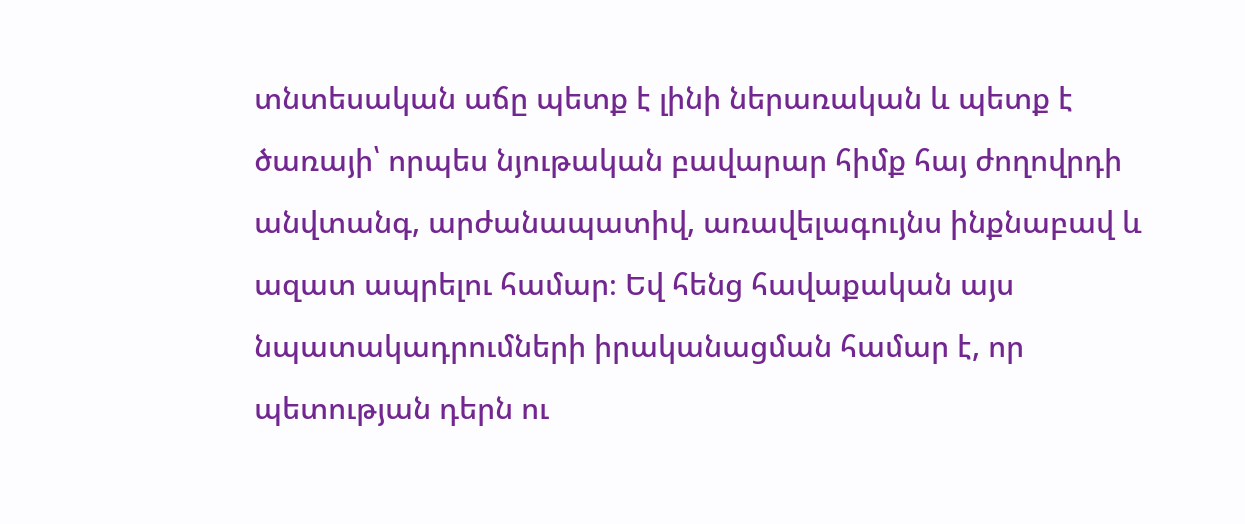տնտեսական աճը պետք է լինի ներառական և պետք է ծառայի՝ որպես նյութական բավարար հիմք հայ ժողովրդի անվտանգ, արժանապատիվ, առավելագույնս ինքնաբավ և ազատ ապրելու համար։ Եվ հենց հավաքական այս նպատակադրումների իրականացման համար է, որ պետության դերն ու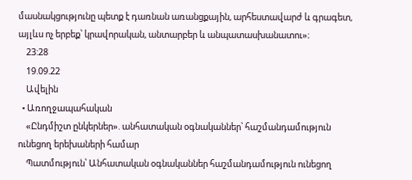մասնակցությունը պետք է դառնան առանցքային, արհեստավարժ և գրագետ, այլևս ոչ երբեք՝ կրավորական, անտարբեր և անպատասխանատու»։
    23:28
    19.09.22
    Ավելին
  • Առողջապահական
    «Ընդմիշտ ընկերներ». անհատական օգնականներ՝ հաշմանդամություն ունեցող երեխաների համար
    Պատմություն՝ Անհատական օգնականներ հաշմանդամություն ունեցող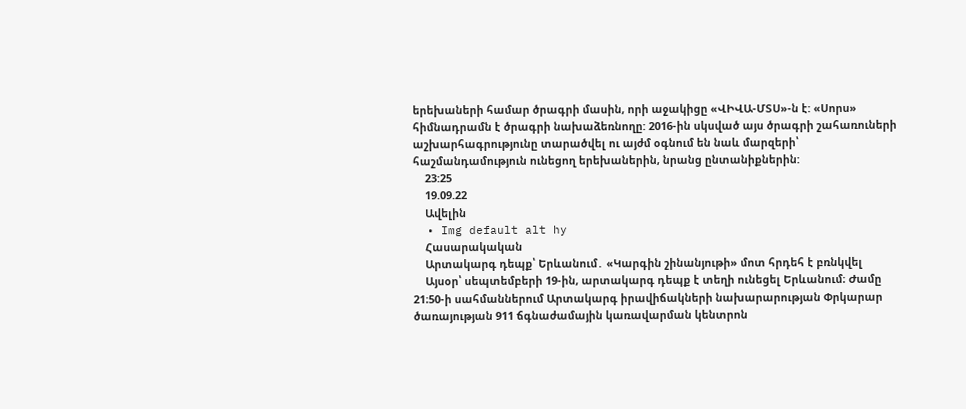երեխաների համար ծրագրի մասին, որի աջակիցը «ՎԻՎԱ-ՄՏՍ»-ն է: «Սորս» հիմնադրամն է ծրագրի նախաձեռնողը: 2016-ին սկսված այս ծրագրի շահառուների աշխարհագրությունը տարածվել ու այժմ օգնում են նաև մարզերի՝ հաշմանդամություն ունեցող երեխաներին, նրանց ընտանիքներին:
    23:25
    19.09.22
    Ավելին
  • Img default alt hy
    Հասարակական
    Արտակարգ դեպք՝ Երևանում․ «Կարգին շինանյութի» մոտ հրդեհ է բռնկվել
    Այսօր՝ սեպտեմբերի 19-ին, արտակարգ դեպք է տեղի ունեցել Երևանում։ Ժամը 21։50-ի սահմաններում Արտակարգ իրավիճակների նախարարության Փրկարար ծառայության 911 ճգնաժամային կառավարման կենտրոն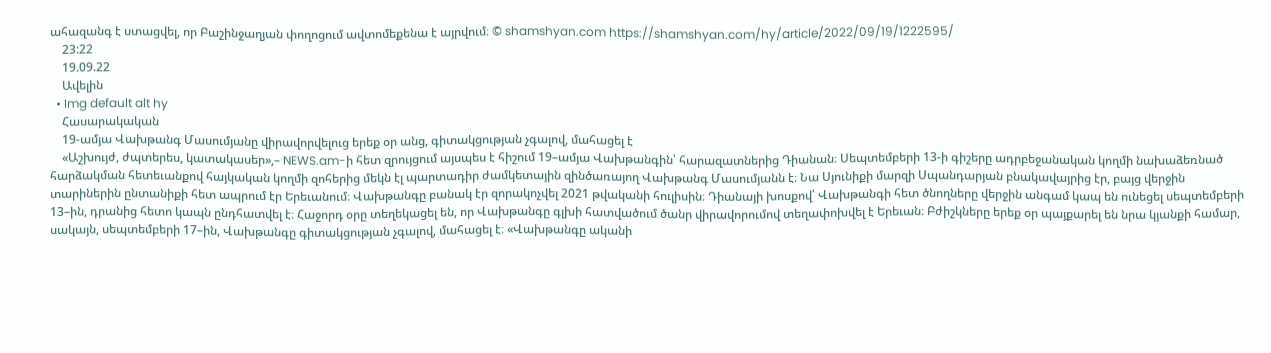ահազանգ է ստացվել, որ Բաշինջաղյան փողոցում ավտոմեքենա է այրվում։ © shamshyan.com https://shamshyan.com/hy/article/2022/09/19/1222595/
    23:22
    19.09.22
    Ավելին
  • Img default alt hy
    Հասարակական
    19-ամյա Վախթանգ Մասումյանը վիրավորվելուց երեք օր անց, գիտակցության չգալով, մահացել է
    «Աշխույժ, ժպտերես, կատակասեր»,– NEWS.am-ի հետ զրույցում այսպես է հիշում 19–ամյա Վախթանգին՝ հարազատներից Դիանան։ Սեպտեմբերի 13-ի գիշերը ադրբեջանական կողմի նախաձեռնած հարձակման հետեւանքով հայկական կողմի զոհերից մեկն էլ պարտադիր ժամկետային զինծառայող Վախթանգ Մասումյանն է։ Նա Սյունիքի մարզի Սպանդարյան բնակավայրից էր, բայց վերջին տարիներին ընտանիքի հետ ապրում էր Երեւանում։ Վախթանգը բանակ էր զորակոչվել 2021 թվականի հուլիսին։ Դիանայի խոսքով՝ Վախթանգի հետ ծնողները վերջին անգամ կապ են ունեցել սեպտեմբերի 13–ին, դրանից հետո կապն ընդհատվել է։ Հաջորդ օրը տեղեկացել են, որ Վախթանգը գլխի հատվածում ծանր վիրավորումով տեղափոխվել է Երեւան։ Բժիշկները երեք օր պայքարել են նրա կյանքի համար, սակայն, սեպտեմբերի 17–ին, Վախթանգը գիտակցության չգալով, մահացել է։ «Վախթանգը ականի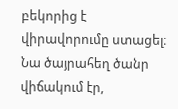բեկորից է վիրավորումը ստացել։ Նա ծայրահեղ ծանր վիճակում էր,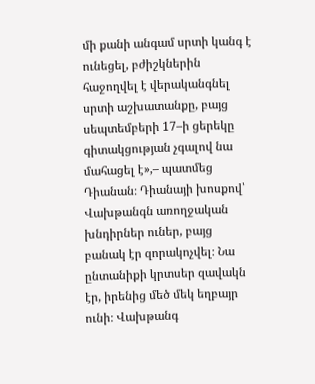մի քանի անգամ սրտի կանգ է ունեցել, բժիշկներին հաջողվել է վերականգնել սրտի աշխատանքը, բայց սեպտեմբերի 17–ի ցերեկը գիտակցության չգալով նա մահացել է»,– պատմեց Դիանան։ Դիանայի խոսքով՝ Վախթանգն առողջական խնդիրներ ուներ, բայց բանակ էր զորակոչվել։ Նա ընտանիքի կրտսեր զավակն էր, իրենից մեծ մեկ եղբայր ունի։ Վախթանգ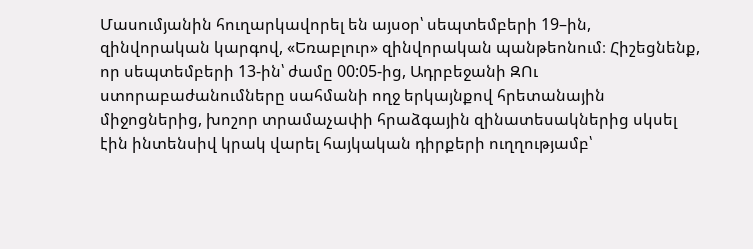Մասումյանին հուղարկավորել են այսօր՝ սեպտեմբերի 19–ին, զինվորական կարգով, «Եռաբլուր» զինվորական պանթեոնում։ Հիշեցնենք, որ սեպտեմբերի 13-ին՝ ժամը 00:05-ից, Ադրբեջանի ԶՈւ ստորաբաժանումները սահմանի ողջ երկայնքով հրետանային միջոցներից, խոշոր տրամաչափի հրաձգային զինատեսակներից սկսել էին ինտենսիվ կրակ վարել հայկական դիրքերի ուղղությամբ՝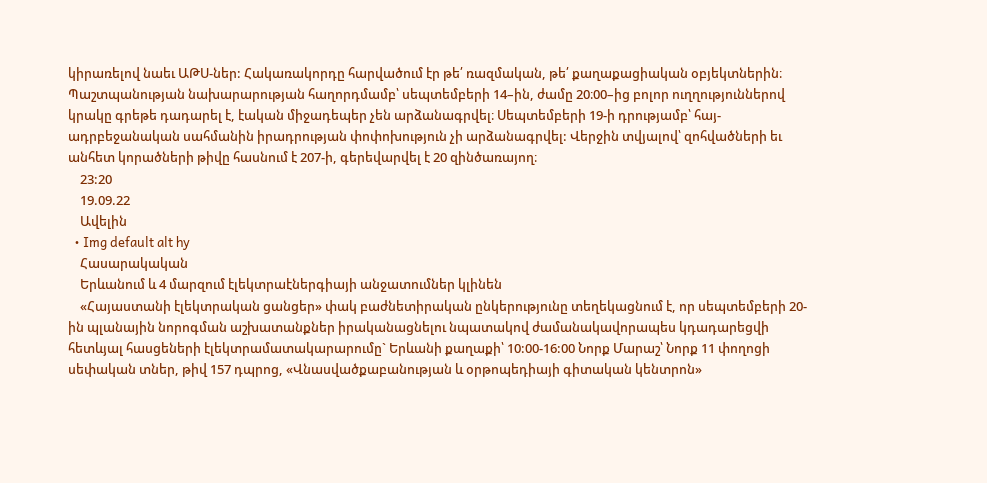կիրառելով նաեւ ԱԹՍ-ներ: Հակառակորդը հարվածում էր թե՛ ռազմական, թե՛ քաղաքացիական օբյեկտներին։ Պաշտպանության նախարարության հաղորդմամբ՝ սեպտեմբերի 14–ին, ժամը 20։00–ից բոլոր ուղղություններով կրակը գրեթե դադարել է, էական միջադեպեր չեն արձանագրվել։ Սեպտեմբերի 19-ի դրությամբ՝ հայ-ադրբեջանական սահմանին իրադրության փոփոխություն չի արձանագրվել: Վերջին տվյալով՝ զոհվածների եւ անհետ կորածների թիվը հասնում է 207-ի, գերեվարվել է 20 զինծառայող։
    23:20
    19.09.22
    Ավելին
  • Img default alt hy
    Հասարակական
    Երևանում և 4 մարզում էլեկտրաէներգիայի անջատումներ կլինեն
    «Հայաստանի էլեկտրական ցանցեր» փակ բաժնետիրական ընկերությունը տեղեկացնում է, որ սեպտեմբերի 20-ին պլանային նորոգման աշխատանքներ իրականացնելու նպատակով ժամանակավորապես կդադարեցվի հետևյալ հասցեների էլեկտրամատակարարումը` Երևանի քաղաքի՝ 10:00-16:00 Նորք Մարաշ՝ Նորք 11 փողոցի սեփական տներ, թիվ 157 դպրոց, «Վնասվածքաբանության և օրթոպեդիայի գիտական կենտրոն»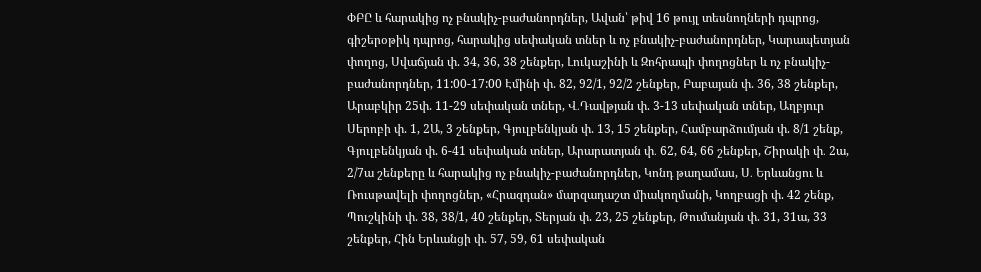ՓԲԸ և հարակից ոչ բնակիչ-բաժանորդներ, Ավան՝ թիվ 16 թույլ տեսնողների դպրոց, գիշերօթիկ դպրոց, հարակից սեփական տներ և ոչ բնակիչ-բաժանորդներ, Կարապետյան փողոց, Սվաճյան փ. 34, 36, 38 շենքեր, Լուկաշինի և Զոհրապի փողոցներ և ոչ բնակիչ-բաժանորդներ, 11:00-17:00 Էմինի փ. 82, 92/1, 92/2 շենքեր, Բաբայան փ. 36, 38 շենքեր, Արաբկիր 25փ. 11-29 սեփական տներ, Վ․Դավթյան փ. 3-13 սեփական տներ, Աղբյուր Սերոբի փ. 1, 2Ա, 3 շենքեր, Գյուլբենկյան փ. 13, 15 շենքեր, Համբարձումյան փ. 8/1 շենք, Գյուլբենկյան փ. 6-41 սեփական տներ, Արարատյան փ․ 62, 64, 66 շենքեր, Շիրակի փ․ 2ա, 2/7ա շենքերը և հարակից ոչ բնակիչ-բաժանորդներ, Կոնդ թաղամաս, Ս․ Երևանցու և Ռուսթավելի փողոցներ, «Հրազդան» մարզադաշտ միակողմանի, Կողբացի փ. 42 շենք, Պուշկինի փ. 38, 38/1, 40 շենքեր, Տերյան փ. 23, 25 շենքեր, Թումանյան փ. 31, 31ա, 33 շենքեր, Հին Երևանցի փ. 57, 59, 61 սեփական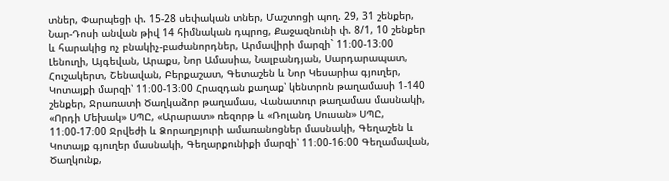տներ, Փարպեցի փ. 15-28 սեփական տներ, Մաշտոցի պող. 29, 31 շենքեր, Նար-Դոսի անվան թիվ 14 հիմնական դպրոց, Քաջազնունի փ. 8/1, 10 շենքեր և հարակից ոչ բնակիչ-բաժանորդներ, Արմավիրի մարզի` 11։00-13։00 Լենուղի, Այգեվան, Արաքս, Նոր Ամասիա, Նալբանդյան, Սարդարապատ, Հուշակերտ, Շենավան, Բերքաշատ, Գետաշեն և Նոր Կեսարիա գյուղեր, Կոտայքի մարզի՝ 11։00-13։00 Հրազդան քաղաք՝ կենտրոն թաղամասի 1-140 շենքեր, Ջրառատի Ծաղկաձոր թաղամաս, Վանատուր թաղամաս մասնակի, «Որդի Մեխակ» ՍՊԸ, «Արարատ» ռեզորթ և «Ռոլանդ Սուսան» ՍՊԸ, 11։00-17։00 Ջրվեժի և Ձորաղբյուրի ամառանոցներ մասնակի, Գեղաշեն և Կոտայք գյուղեր մասնակի, Գեղարքունիքի մարզի՝ 11։00-16։00 Գեղամավան, Ծաղկունք,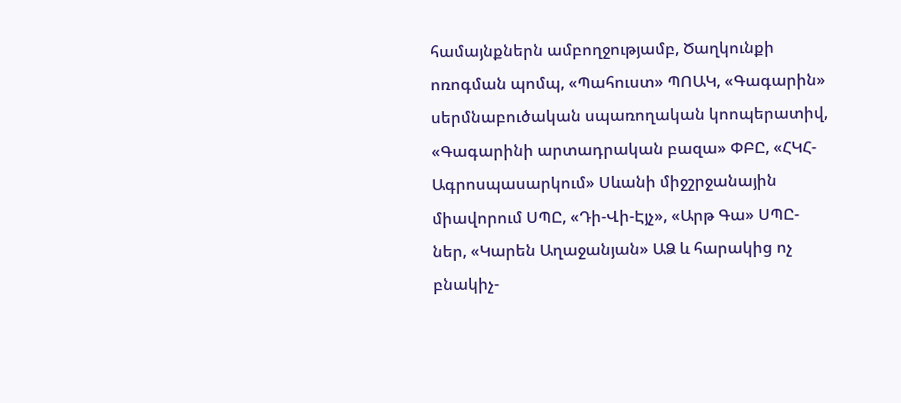համայնքներն ամբողջությամբ, Ծաղկունքի ոռոգման պոմպ, «Պահուստ» ՊՈԱԿ, «Գագարին» սերմնաբուծական սպառողական կոոպերատիվ, «Գագարինի արտադրական բազա» ՓԲԸ, «ՀԿՀ-Ագրոսպասարկում» Սևանի միջշրջանային միավորում ՍՊԸ, «Դի-Վի-Էյչ», «Արթ Գա» ՍՊԸ-ներ, «Կարեն Աղաջանյան» ԱՁ և հարակից ոչ բնակիչ-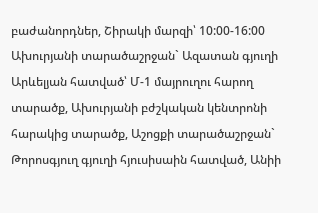բաժանորդներ, Շիրակի մարզի՝ 10:00-16:00 Ախուրյանի տարածաշրջան` Ազատան գյուղի Արևելյան հատված՝ Մ-1 մայրուղու հարող տարածք, Ախուրյանի բժշկական կենտրոնի հարակից տարածք, Աշոցքի տարածաշրջան` Թորոսգյուղ գյուղի հյուսիսաին հատված, Անիի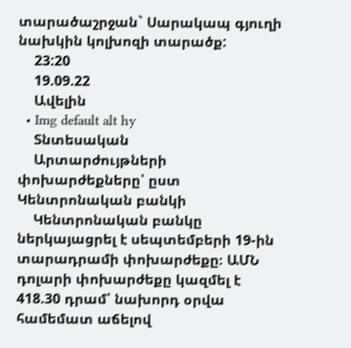տարածաշրջան` Սարակապ գյուղի նախկին կոլխոզի տարածք:
    23:20
    19.09.22
    Ավելին
  • Img default alt hy
    Տնտեսական
    Արտարժույթների փոխարժեքները՝ ըստ Կենտրոնական բանկի
    Կենտրոնական բանկը ներկայացրել է սեպտեմբերի 19-ին տարադրամի փոխարժեքը։ ԱՄՆ դոլարի փոխարժեքը կազմել է 418.30 դրամ՝ նախորդ օրվա համեմատ աճելով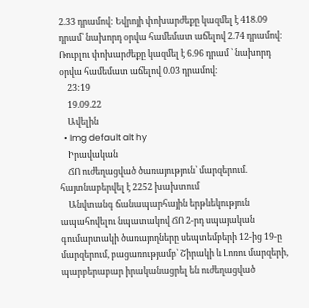2.33 դրամով: Եվրոյի փոխարժեքը կազմել է 418.09 դրամ՝ նախորդ օրվա համեմատ աճելով 2.74 դրամով։ Ռուբլու փոխարժեքը կազմել է 6.96 դրամ ՝ նախորդ օրվա համեմատ աճելով 0.03 դրամով։
    23:19
    19.09.22
    Ավելին
  • Img default alt hy
    Իրավական
    ՃՈ ուժեղացված ծառայություն՝ մարզերում. հայտնաբերվել է 2252 խախտում
    Անվտանգ ճանապարհային երթևեկություն ապահովելու նպատակով ՃՈ 2-րդ սպայական գումարտակի ծառայողները սեպտեմբերի 12-ից 19-ը մարզերում, բացառությամբ՝ Շիրակի և Լոռու մարզերի, պարբերաբար իրականացրել են ուժեղացված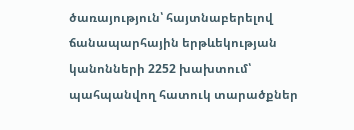ծառայություն՝ հայտնաբերելով ճանապարհային երթևեկության կանոնների 2252 խախտում՝ պահպանվող հատուկ տարածքներ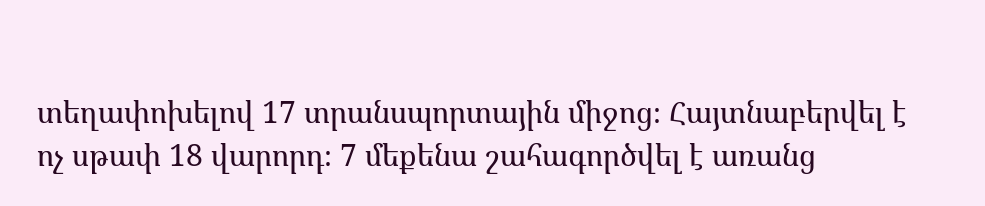տեղափոխելով 17 տրանսպորտային միջոց։ Հայտնաբերվել է ոչ սթափ 18 վարորդ։ 7 մեքենա շահագործվել է առանց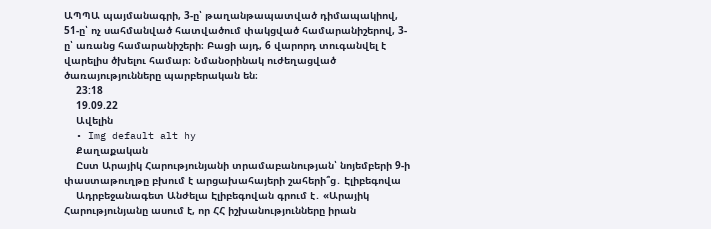ԱՊՊԱ պայմանագրի, 3-ը՝ թաղանթապատված դիմապակիով, 51-ը՝ ոչ սահմանված հատվածում փակցված համարանիշերով, 3-ը՝ առանց համարանիշերի։ Բացի այդ, 6 վարորդ տուգանվել է վարելիս ծխելու համար։ Նմանօրինակ ուժեղացված ծառայությունները պարբերական են։
    23:18
    19.09.22
    Ավելին
  • Img default alt hy
    Քաղաքական
    Ըստ Արայիկ Հարությունյանի տրամաբանության՝ նոյեմբերի 9-ի փաստաթուղթը բխում է արցախահայերի շահերի՞ց․ Էլիբեգովա
    Ադրբեջանագետ Անժելա Էլիբեգովան գրում է․ «Արայիկ Հարությունյանը ասում է, որ ՀՀ իշխանությունները իրան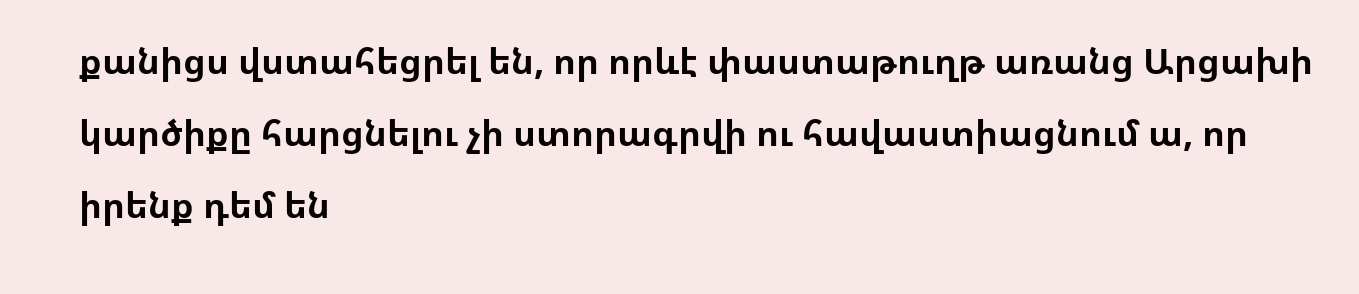քանիցս վստահեցրել են, որ որևէ փաստաթուղթ առանց Արցախի կարծիքը հարցնելու չի ստորագրվի ու հավաստիացնում ա, որ իրենք դեմ են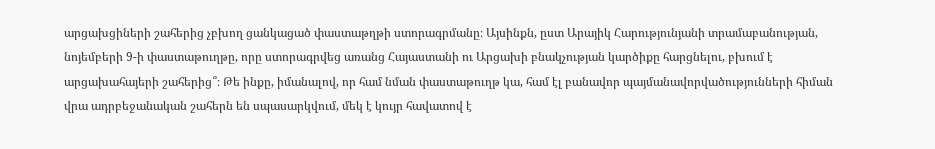արցախցիների շահերից չբխող ցանկացած փաստաթղթի ստորագրմանը։ Այսինքն, ըստ Արայիկ Հարությունյանի տրամաբանության, նոյեմբերի 9-ի փաստաթուղթը, որը ստորագրվեց առանց Հայաստանի ու Արցախի բնակչության կարծիքը հարցնելու, բխում է արցախահայերի շահերից՞։ Թե ինքը, իմանալով, որ համ նման փաստաթուղթ կա, համ էլ բանավոր պայմանավորվածությունների հիման վրա ադրբեջանական շահերն են սպասարկվում, մեկ է կույր հավատով է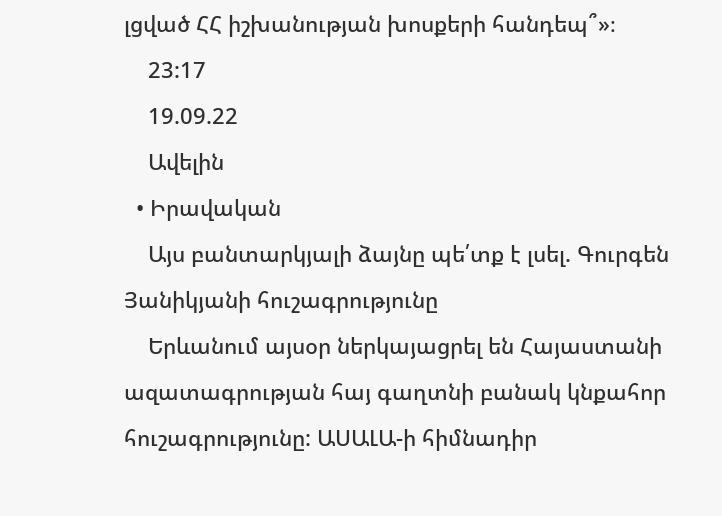լցված ՀՀ իշխանության խոսքերի հանդեպ՞»։
    23:17
    19.09.22
    Ավելին
  • Իրավական
    Այս բանտարկյալի ձայնը պե՛տք է լսել. Գուրգեն Յանիկյանի հուշագրությունը
    Երևանում այսօր ներկայացրել են Հայաստանի ազատագրության հայ գաղտնի բանակ կնքահոր հուշագրությունը: ԱՍԱԼԱ-ի հիմնադիր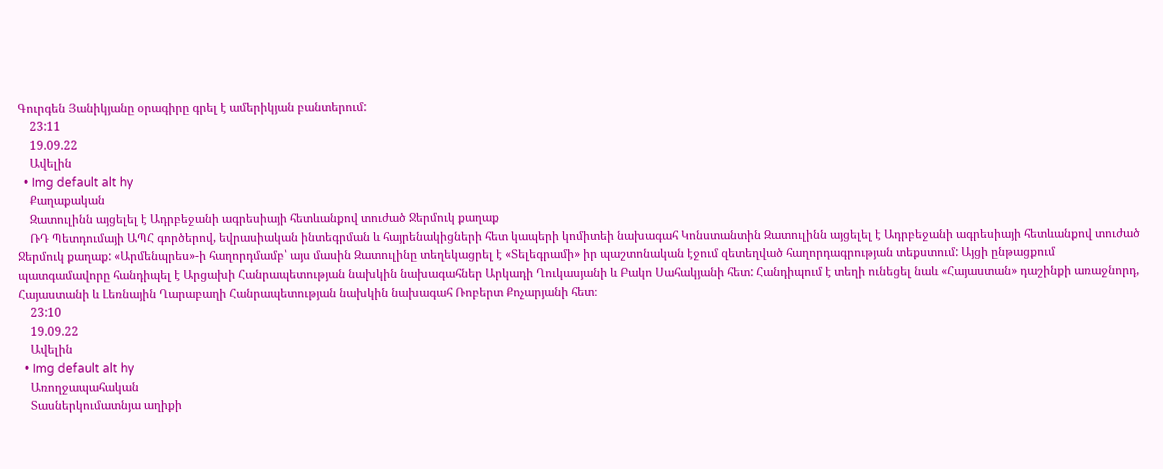Գուրգեն Յանիկյանը օրագիրը գրել է ամերիկյան բանտերում:
    23:11
    19.09.22
    Ավելին
  • Img default alt hy
    Քաղաքական
    Զատուլինն այցելել է Ադրբեջանի ագրեսիայի հետևանքով տուժած Ջերմուկ քաղաք
    ՌԴ Պետդումայի ԱՊՀ գործերով, եվրասիական ինտեգրման և հայրենակիցների հետ կապերի կոմիտեի նախագահ Կոնստանտին Զատուլինն այցելել է Ադրբեջանի ագրեսիայի հետևանքով տուժած Ջերմուկ քաղաք: «Արմենպրես»-ի հաղորդմամբ՝ այս մասին Զատուլինը տեղեկացրել է «Տելեգրամի» իր պաշտոնական էջում զետեղված հաղորդագրության տեքստում: Այցի ընթացքում պատգամավորը հանդիպել է Արցախի Հանրապետության նախկին նախագահներ Արկադի Ղուկասյանի և Բակո Սահակյանի հետ: Հանդիպում է տեղի ունեցել նաև «Հայաստան» դաշինքի առաջնորդ, Հայաստանի և Լեռնային Ղարաբաղի Հանրապետության նախկին նախագահ Ռոբերտ Քոչարյանի հետ։
    23:10
    19.09.22
    Ավելին
  • Img default alt hy
    Առողջապահական
    Տասներկումատնյա աղիքի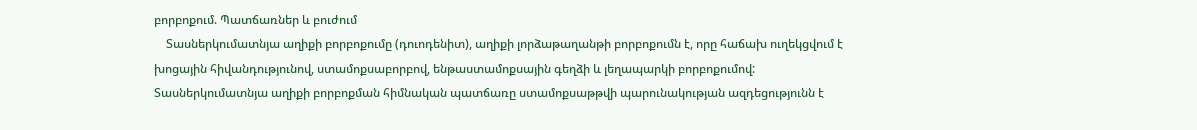բորբոքում. Պատճառներ և բուժում
    Տասներկումատնյա աղիքի բորբոքումը (դուոդենիտ), աղիքի լորձաթաղանթի բորբոքումն է, որը հաճախ ուղեկցվում է խոցային հիվանդությունով, ստամոքսաբորբով, ենթաստամոքսային գեղձի և լեղապարկի բորբոքումով: Տասներկումատնյա աղիքի բորբոքման հիմնական պատճառը ստամոքսաթթվի պարունակության ազդեցությունն է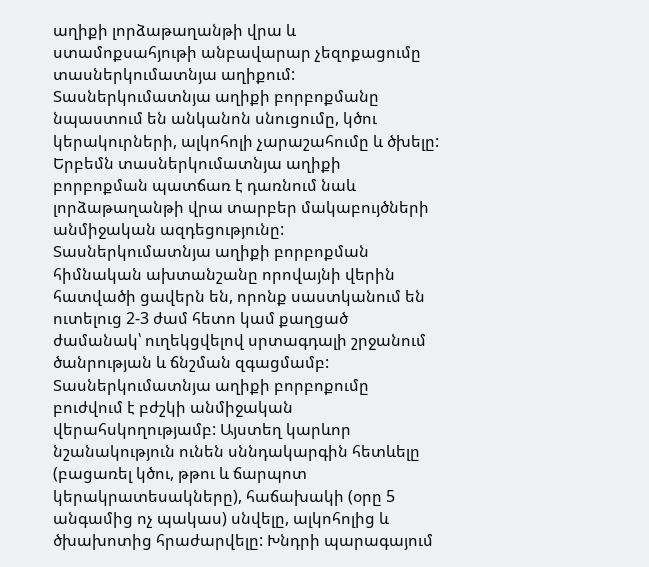աղիքի լորձաթաղանթի վրա և ստամոքսահյութի անբավարար չեզոքացումը տասներկումատնյա աղիքում: Տասներկումատնյա աղիքի բորբոքմանը նպաստում են անկանոն սնուցումը, կծու կերակուրների, ալկոհոլի չարաշահումը և ծխելը: Երբեմն տասներկումատնյա աղիքի բորբոքման պատճառ է դառնում նաև լորձաթաղանթի վրա տարբեր մակաբույծների անմիջական ազդեցությունը: Տասներկումատնյա աղիքի բորբոքման հիմնական ախտանշանը որովայնի վերին հատվածի ցավերն են, որոնք սաստկանում են ուտելուց 2-3 ժամ հետո կամ քաղցած ժամանակ՝ ուղեկցվելով սրտագդալի շրջանում ծանրության և ճնշման զգացմամբ: Տասներկումատնյա աղիքի բորբոքումը բուժվում է բժշկի անմիջական վերահսկողությամբ: Այստեղ կարևոր նշանակություն ունեն սննդակարգին հետևելը (բացառել կծու, թթու և ճարպոտ կերակրատեսակները), հաճախակի (օրը 5 անգամից ոչ պակաս) սնվելը, ալկոհոլից և ծխախոտից հրաժարվելը: Խնդրի պարագայում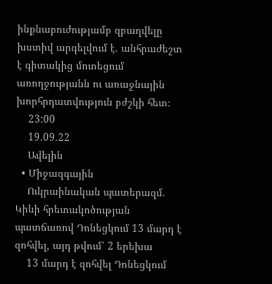ինքնաբուժությամբ զբաղվելը խստիվ արգելվում է. անհրաժեշտ է գիտակից մոտեցում առողջությանն ու առաջնային խորհրդատվություն բժշկի հետ։
    23:00
    19.09.22
    Ավելին
  • Միջազգային
    Ուկրաինական պատերազմ. Կիևի հրետակոծության պատճառով Դոնեցկում 13 մարդ է զոհվել, այդ թվում՝ 2 երեխա
    13 մարդ է զոհվել Դոնեցկում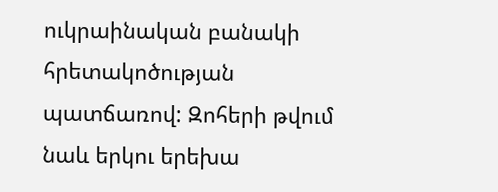ուկրաինական բանակի հրետակոծության պատճառով: Զոհերի թվում նաև երկու երեխա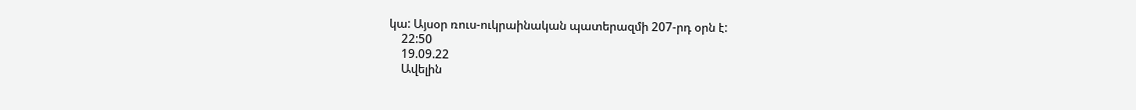կա: Այսօր ռուս-ուկրաինական պատերազմի 207-րդ օրն է:
    22:50
    19.09.22
    Ավելին